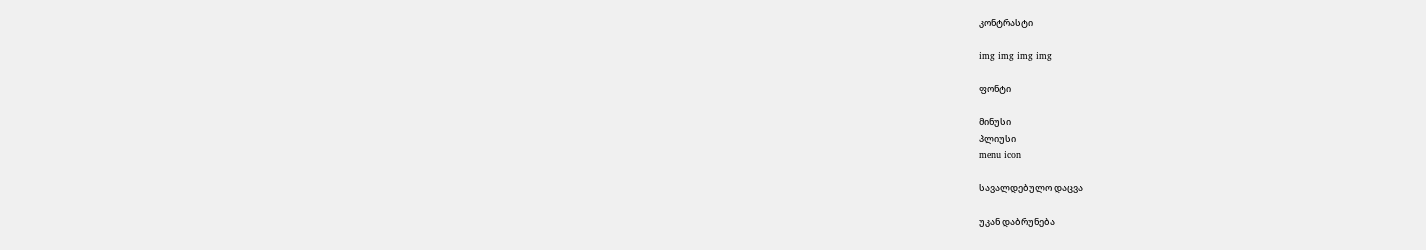კონტრასტი

img img img img

ფონტი

მინუსი
პლიუსი
menu icon

სავალდებულო დაცვა

უკან დაბრუნება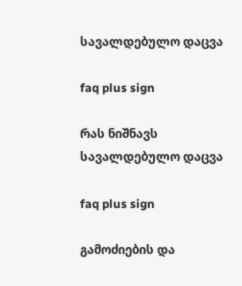სავალდებულო დაცვა

faq plus sign

რას ნიშნავს სავალდებულო დაცვა

faq plus sign

გამოძიების და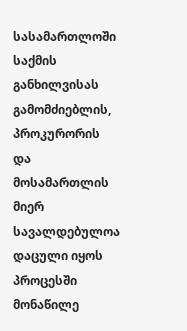სასამართლოში საქმის განხილვისას გამომძიებლის, პროკურორის და მოსამართლის მიერ სავალდებულოა დაცული იყოს პროცესში მონაწილე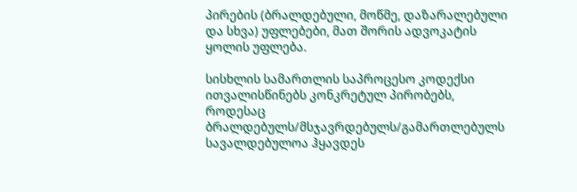პირების (ბრალდებული, მოწმე, დაზარალებული და სხვა) უფლებები, მათ შორის ადვოკატის ყოლის უფლება.

სისხლის სამართლის საპროცესო კოდექსი ითვალისწინებს კონკრეტულ პირობებს, როდესაც ბრალდებულს/მსჯავრდებულს/გამართლებულს სავალდებულოა ჰყავდეს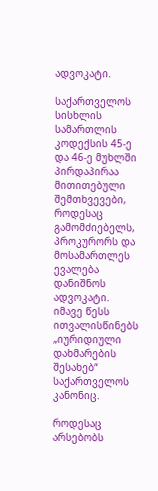ადვოკატი.

საქართველოს სისხლის სამართლის კოდექსის 45-ე და 46-ე მუხლში პირდაპირაა მითითებული შემთხვევები, როდესაც გამომძიებელს, პროკურორს და მოსამართლეს ევალება დანიშნოს ადვოკატი. იმავე წესს ითვალისწინებს „იურიდიული დახმარების შესახებ“ საქართველოს კანონიც.

როდესაც არსებობს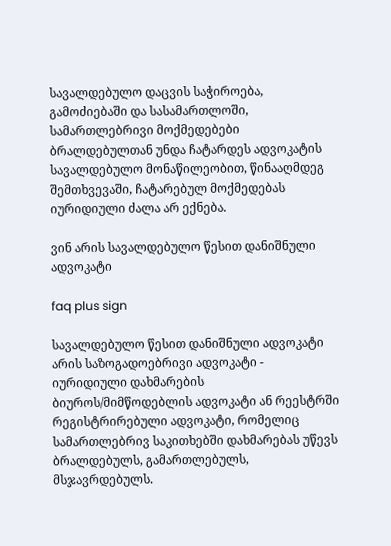სავალდებულო დაცვის საჭიროება, გამოძიებაში და სასამართლოში, სამართლებრივი მოქმედებები ბრალდებულთან უნდა ჩატარდეს ადვოკატის სავალდებულო მონაწილეობით, წინააღმდეგ შემთხვევაში, ჩატარებულ მოქმედებას იურიდიული ძალა არ ექნება.

ვინ არის სავალდებულო წესით დანიშნული ადვოკატი

faq plus sign

სავალდებულო წესით დანიშნული ადვოკატი არის საზოგადოებრივი ადვოკატი - იურიდიული დახმარების ბიუროს/მიმწოდებლის ადვოკატი ან რეესტრში რეგისტრირებული ადვოკატი, რომელიც სამართლებრივ საკითხებში დახმარებას უწევს ბრალდებულს, გამართლებულს, მსჯავრდებულს.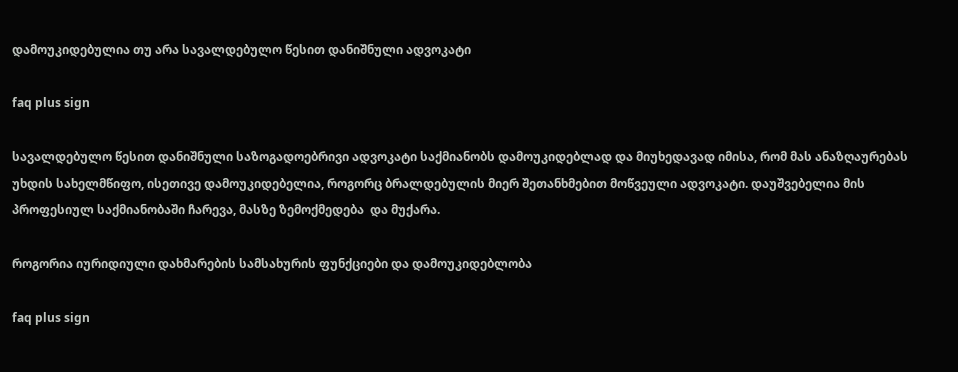დამოუკიდებულია თუ არა სავალდებულო წესით დანიშნული ადვოკატი

faq plus sign

სავალდებულო წესით დანიშნული საზოგადოებრივი ადვოკატი საქმიანობს დამოუკიდებლად და მიუხედავად იმისა, რომ მას ანაზღაურებას უხდის სახელმწიფო, ისეთივე დამოუკიდებელია, როგორც ბრალდებულის მიერ შეთანხმებით მოწვეული ადვოკატი. დაუშვებელია მის პროფესიულ საქმიანობაში ჩარევა, მასზე ზემოქმედება  და მუქარა.

როგორია იურიდიული დახმარების სამსახურის ფუნქციები და დამოუკიდებლობა

faq plus sign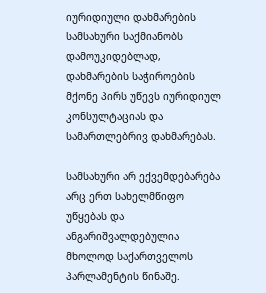იურიდიული დახმარების სამსახური საქმიანობს დამოუკიდებლად, დახმარების საჭიროების მქონე პირს უწევს იურიდიულ კონსულტაციას და სამართლებრივ დახმარებას.

სამსახური არ ექვემდებარება არც ერთ სახელმწიფო უწყებას და ანგარიშვალდებულია მხოლოდ საქართველოს პარლამენტის წინაშე.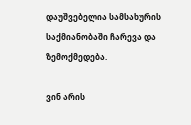დაუშვებელია სამსახურის საქმიანობაში ჩარევა და ზემოქმედება.

ვინ არის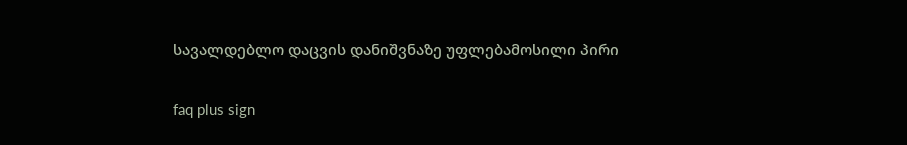სავალდებლო დაცვის დანიშვნაზე უფლებამოსილი პირი

faq plus sign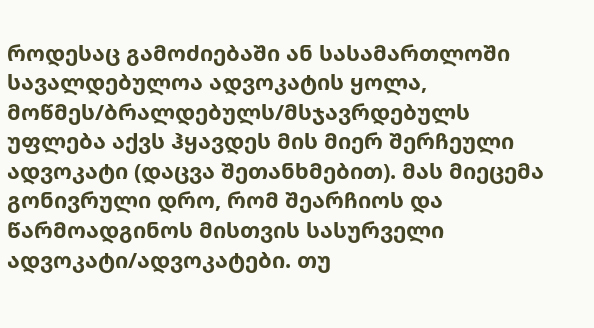როდესაც გამოძიებაში ან სასამართლოში სავალდებულოა ადვოკატის ყოლა, მოწმეს/ბრალდებულს/მსჯავრდებულს უფლება აქვს ჰყავდეს მის მიერ შერჩეული ადვოკატი (დაცვა შეთანხმებით). მას მიეცემა გონივრული დრო, რომ შეარჩიოს და წარმოადგინოს მისთვის სასურველი ადვოკატი/ადვოკატები. თუ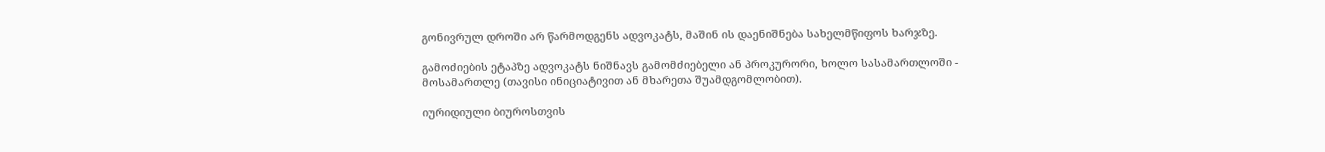გონივრულ დროში არ წარმოდგენს ადვოკატს, მაშინ ის დაენიშნება სახელმწიფოს ხარჯზე.

გამოძიების ეტაპზე ადვოკატს ნიშნავს გამომძიებელი ან პროკურორი, ხოლო სასამართლოში - მოსამართლე (თავისი ინიციატივით ან მხარეთა შუამდგომლობით).

იურიდიული ბიუროსთვის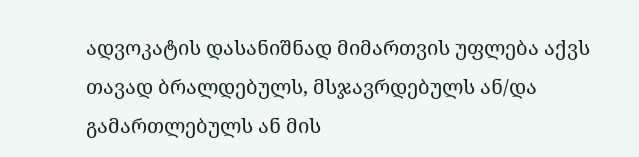ადვოკატის დასანიშნად მიმართვის უფლება აქვს თავად ბრალდებულს, მსჯავრდებულს ან/და გამართლებულს ან მის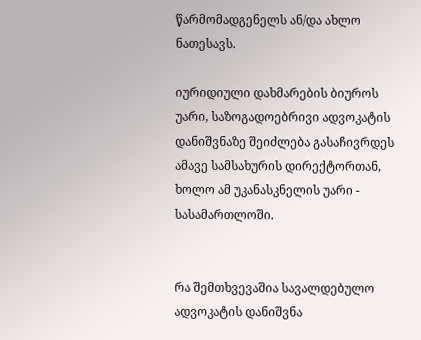წარმომადგენელს ან/და ახლო ნათესავს.

იურიდიული დახმარების ბიუროს უარი, საზოგადოებრივი ადვოკატის დანიშვნაზე შეიძლება გასაჩივრდეს ამავე სამსახურის დირექტორთან, ხოლო ამ უკანასკნელის უარი - სასამართლოში.


რა შემთხვევაშია სავალდებულო ადვოკატის დანიშვნა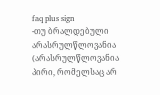faq plus sign
-თუ ბრალდებული არასრულწლოვანია (არასრულწლოვანია პირი, რომელსაც არ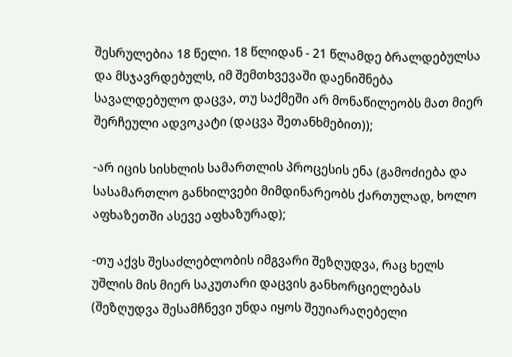შესრულებია 18 წელი. 18 წლიდან - 21 წლამდე ბრალდებულსა და მსჯავრდებულს, იმ შემთხვევაში დაენიშნება სავალდებულო დაცვა, თუ საქმეში არ მონაწილეობს მათ მიერ შერჩეული ადვოკატი (დაცვა შეთანხმებით));

-არ იცის სისხლის სამართლის პროცესის ენა (გამოძიება და სასამართლო განხილვები მიმდინარეობს ქართულად, ხოლო აფხაზეთში ასევე აფხაზურად);

-თუ აქვს შესაძლებლობის იმგვარი შეზღუდვა, რაც ხელს უშლის მის მიერ საკუთარი დაცვის განხორციელებას (შეზღუდვა შესამჩნევი უნდა იყოს შეუიარაღებელი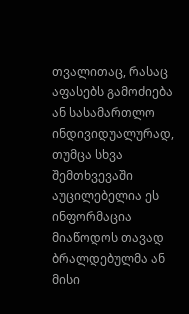თვალითაც, რასაც აფასებს გამოძიება ან სასამართლო ინდივიდუალურად, თუმცა სხვა შემთხვევაში აუცილებელია ეს ინფორმაცია მიაწოდოს თავად ბრალდებულმა ან მისი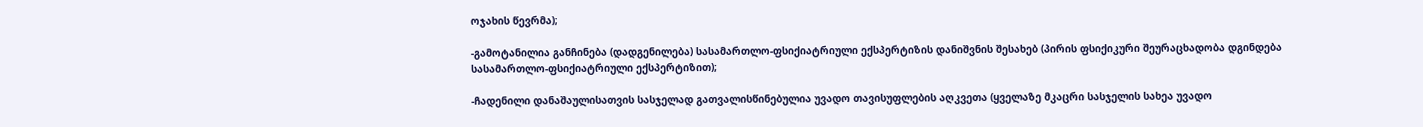ოჯახის წევრმა);

-გამოტანილია განჩინება (დადგენილება) სასამართლო-ფსიქიატრიული ექსპერტიზის დანიშვნის შესახებ (პირის ფსიქიკური შეურაცხადობა დგინდება სასამართლო-ფსიქიატრიული ექსპერტიზით);

-ჩადენილი დანაშაულისათვის სასჯელად გათვალისწინებულია უვადო თავისუფლების აღკვეთა (ყველაზე მკაცრი სასჯელის სახეა უვადო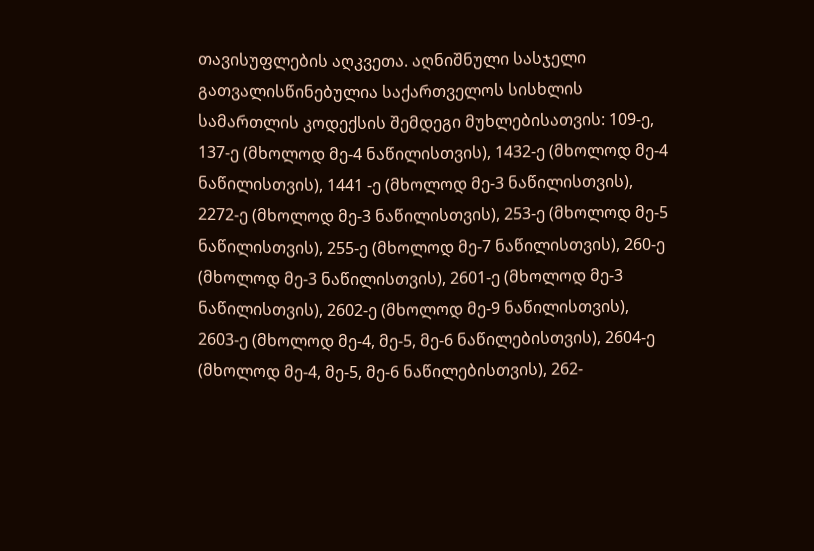თავისუფლების აღკვეთა. აღნიშნული სასჯელი გათვალისწინებულია საქართველოს სისხლის სამართლის კოდექსის შემდეგი მუხლებისათვის: 109-ე, 137-ე (მხოლოდ მე-4 ნაწილისთვის), 1432-ე (მხოლოდ მე-4 ნაწილისთვის), 1441 -ე (მხოლოდ მე-3 ნაწილისთვის), 2272-ე (მხოლოდ მე-3 ნაწილისთვის), 253-ე (მხოლოდ მე-5 ნაწილისთვის), 255-ე (მხოლოდ მე-7 ნაწილისთვის), 260-ე (მხოლოდ მე-3 ნაწილისთვის), 2601-ე (მხოლოდ მე-3 ნაწილისთვის), 2602-ე (მხოლოდ მე-9 ნაწილისთვის), 2603-ე (მხოლოდ მე-4, მე-5, მე-6 ნაწილებისთვის), 2604-ე (მხოლოდ მე-4, მე-5, მე-6 ნაწილებისთვის), 262-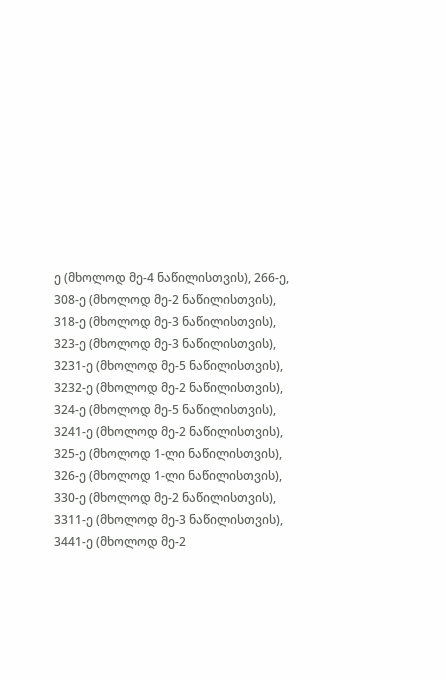ე (მხოლოდ მე-4 ნაწილისთვის), 266-ე, 308-ე (მხოლოდ მე-2 ნაწილისთვის), 318-ე (მხოლოდ მე-3 ნაწილისთვის), 323-ე (მხოლოდ მე-3 ნაწილისთვის), 3231-ე (მხოლოდ მე-5 ნაწილისთვის), 3232-ე (მხოლოდ მე-2 ნაწილისთვის), 324-ე (მხოლოდ მე-5 ნაწილისთვის), 3241-ე (მხოლოდ მე-2 ნაწილისთვის), 325-ე (მხოლოდ 1-ლი ნაწილისთვის), 326-ე (მხოლოდ 1-ლი ნაწილისთვის), 330-ე (მხოლოდ მე-2 ნაწილისთვის), 3311-ე (მხოლოდ მე-3 ნაწილისთვის), 3441-ე (მხოლოდ მე-2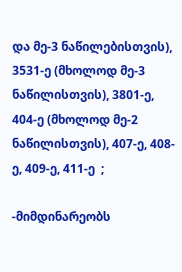და მე-3 ნაწილებისთვის), 3531-ე (მხოლოდ მე-3 ნაწილისთვის), 3801-ე, 404-ე (მხოლოდ მე-2 ნაწილისთვის), 407-ე, 408-ე, 409-ე, 411-ე  ;

-მიმდინარეობს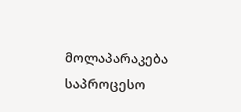მოლაპარაკება საპროცესო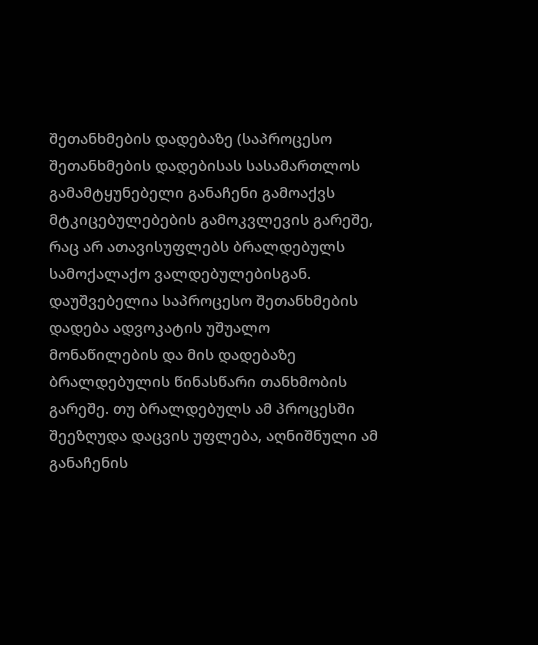შეთანხმების დადებაზე (საპროცესო შეთანხმების დადებისას სასამართლოს გამამტყუნებელი განაჩენი გამოაქვს მტკიცებულებების გამოკვლევის გარეშე, რაც არ ათავისუფლებს ბრალდებულს სამოქალაქო ვალდებულებისგან. დაუშვებელია საპროცესო შეთანხმების დადება ადვოკატის უშუალო მონაწილების და მის დადებაზე ბრალდებულის წინასწარი თანხმობის გარეშე. თუ ბრალდებულს ამ პროცესში შეეზღუდა დაცვის უფლება, აღნიშნული ამ განაჩენის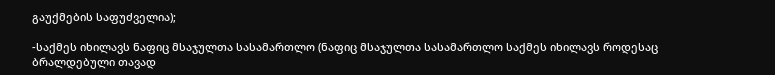გაუქმების საფუძველია);

-საქმეს იხილავს ნაფიც მსაჯულთა სასამართლო (ნაფიც მსაჯულთა სასამართლო საქმეს იხილავს როდესაც ბრალდებული თავად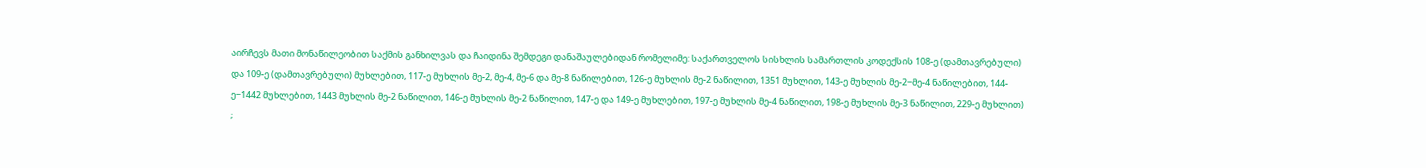აირჩევს მათი მონაწილეობით საქმის განხილვას და ჩაიდინა შემდეგი დანაშაულებიდან რომელიმე: საქართველოს სისხლის სამართლის კოდექსის 108-ე (დამთავრებული) და 109-ე (დამთავრებული) მუხლებით, 117-ე მუხლის მე-2, მე-4, მე-6 და მე-8 ნაწილებით, 126-ე მუხლის მე-2 ნაწილით, 1351 მუხლით, 143-ე მუხლის მე-2−მე-4 ნაწილებით, 144-ე−1442 მუხლებით, 1443 მუხლის მე-2 ნაწილით, 146-ე მუხლის მე-2 ნაწილით, 147-ე და 149-ე მუხლებით, 197-ე მუხლის მე-4 ნაწილით, 198-ე მუხლის მე-3 ნაწილით, 229-ე მუხლით) ;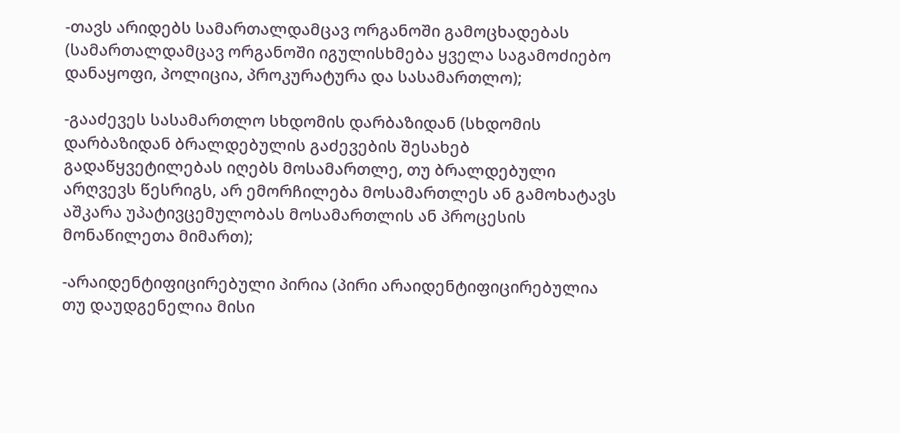-თავს არიდებს სამართალდამცავ ორგანოში გამოცხადებას (სამართალდამცავ ორგანოში იგულისხმება ყველა საგამოძიებო დანაყოფი, პოლიცია, პროკურატურა და სასამართლო);

-გააძევეს სასამართლო სხდომის დარბაზიდან (სხდომის დარბაზიდან ბრალდებულის გაძევების შესახებ გადაწყვეტილებას იღებს მოსამართლე, თუ ბრალდებული არღვევს წესრიგს, არ ემორჩილება მოსამართლეს ან გამოხატავს აშკარა უპატივცემულობას მოსამართლის ან პროცესის მონაწილეთა მიმართ);

-არაიდენტიფიცირებული პირია (პირი არაიდენტიფიცირებულია თუ დაუდგენელია მისი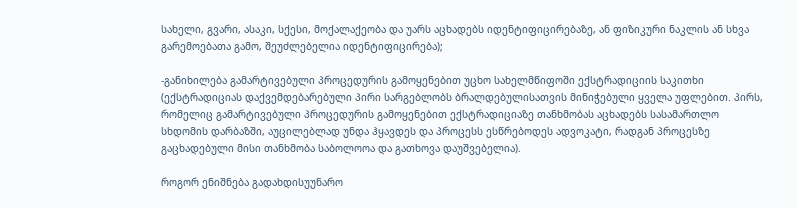სახელი, გვარი, ასაკი, სქესი, მოქალაქეობა და უარს აცხადებს იდენტიფიცირებაზე, ან ფიზიკური ნაკლის ან სხვა გარემოებათა გამო, შეუძლებელია იდენტიფიცირება);

-განიხილება გამარტივებული პროცედურის გამოყენებით უცხო სახელმწიფოში ექსტრადიციის საკითხი (ექსტრადიციას დაქვემდებარებული პირი სარგებლობს ბრალდებულისათვის მინიჭებული ყველა უფლებით. პირს, რომელიც გამარტივებული პროცედურის გამოყენებით ექსტრადიციაზე თანხმობას აცხადებს სასამართლო სხდომის დარბაზში, აუცილებლად უნდა ჰყავდეს და პროცესს ესწრებოდეს ადვოკატი, რადგან პროცესზე გაცხადებული მისი თანხმობა საბოლოოა და გათხოვა დაუშვებელია).

როგორ ენიშნება გადახდისუუნარო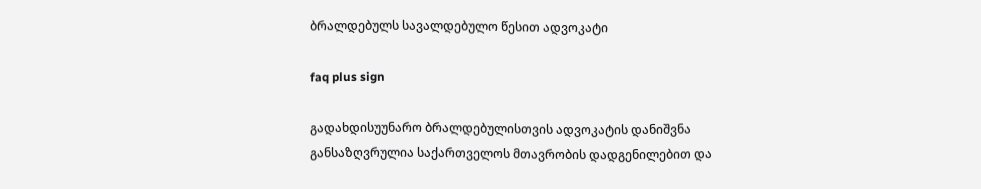ბრალდებულს სავალდებულო წესით ადვოკატი

faq plus sign

გადახდისუუნარო ბრალდებულისთვის ადვოკატის დანიშვნა განსაზღვრულია საქართველოს მთავრობის დადგენილებით და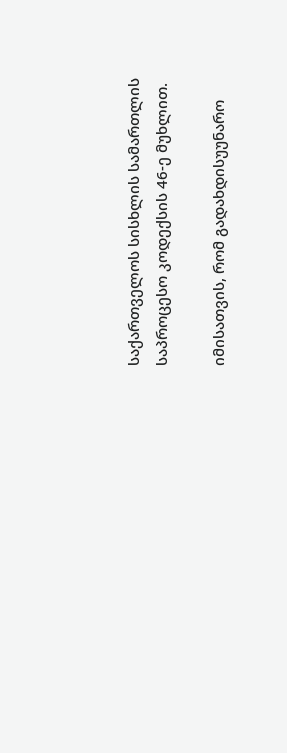საქართველოს სისხლის სამართლის საპროცესო კოდექსის 46-ე მუხლით.

იმისათვის, რომ გადახდისუუნარო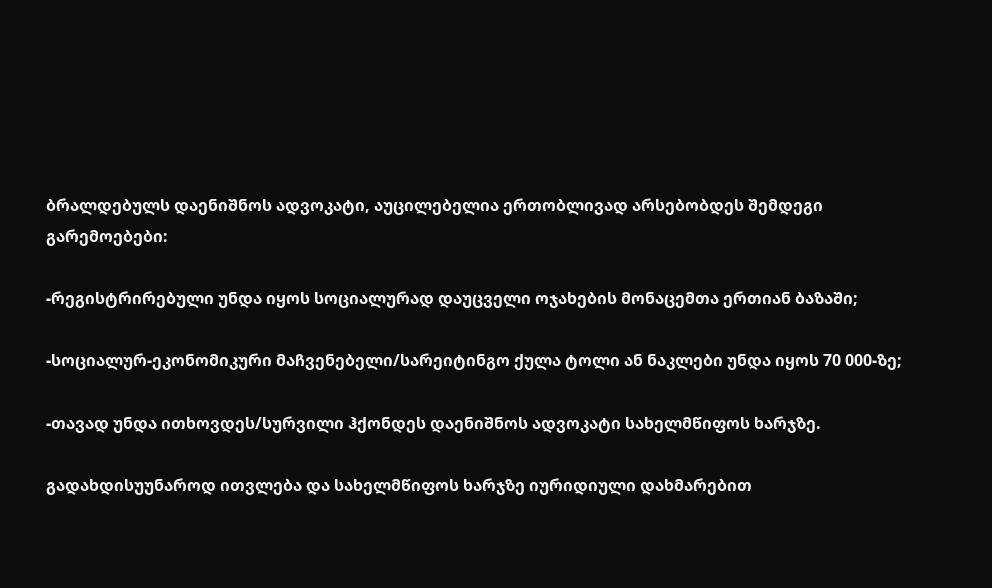ბრალდებულს დაენიშნოს ადვოკატი, აუცილებელია ერთობლივად არსებობდეს შემდეგი გარემოებები:

-რეგისტრირებული უნდა იყოს სოციალურად დაუცველი ოჯახების მონაცემთა ერთიან ბაზაში;

-სოციალურ-ეკონომიკური მაჩვენებელი/სარეიტინგო ქულა ტოლი ან ნაკლები უნდა იყოს 70 000-ზე;

-თავად უნდა ითხოვდეს/სურვილი ჰქონდეს დაენიშნოს ადვოკატი სახელმწიფოს ხარჯზე.

გადახდისუუნაროდ ითვლება და სახელმწიფოს ხარჯზე იურიდიული დახმარებით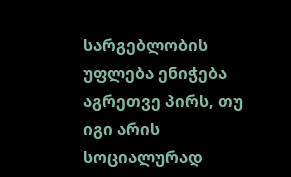სარგებლობის უფლება ენიჭება აგრეთვე პირს, თუ იგი არის სოციალურად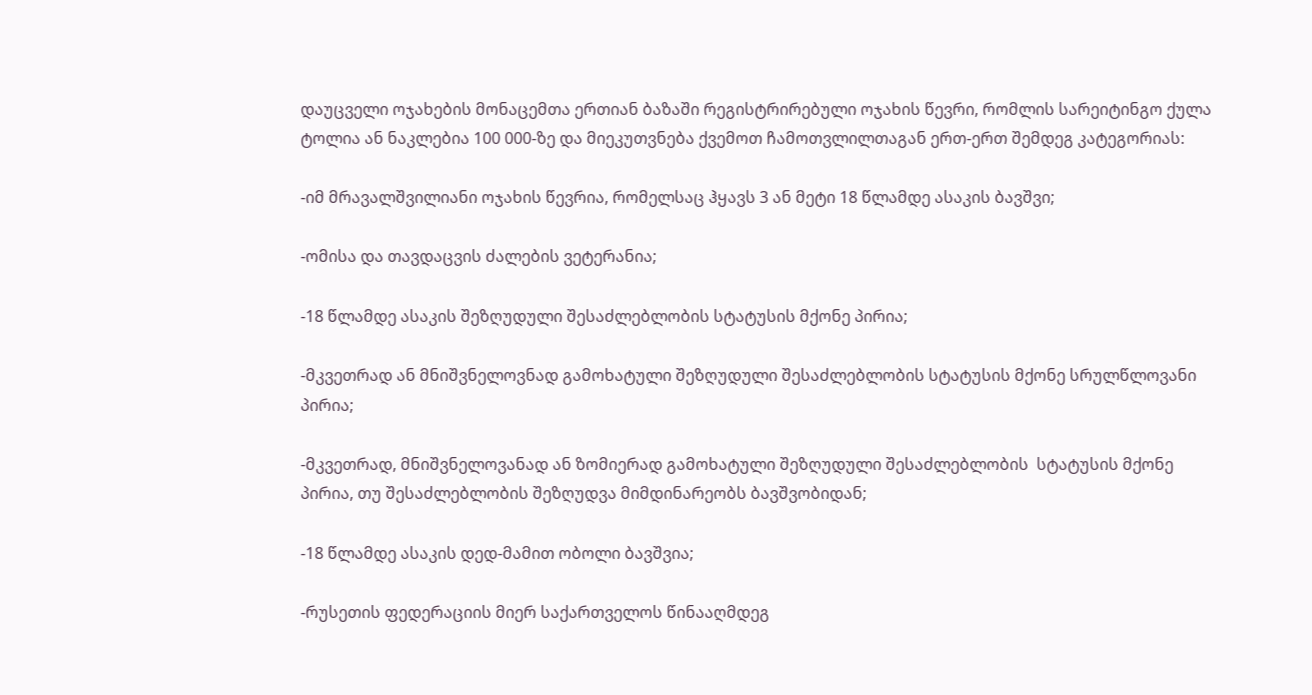დაუცველი ოჯახების მონაცემთა ერთიან ბაზაში რეგისტრირებული ოჯახის წევრი, რომლის სარეიტინგო ქულა ტოლია ან ნაკლებია 100 000-ზე და მიეკუთვნება ქვემოთ ჩამოთვლილთაგან ერთ-ერთ შემდეგ კატეგორიას:

-იმ მრავალშვილიანი ოჯახის წევრია, რომელსაც ჰყავს 3 ან მეტი 18 წლამდე ასაკის ბავშვი;

-ომისა და თავდაცვის ძალების ვეტერანია;

-18 წლამდე ასაკის შეზღუდული შესაძლებლობის სტატუსის მქონე პირია;

-მკვეთრად ან მნიშვნელოვნად გამოხატული შეზღუდული შესაძლებლობის სტატუსის მქონე სრულწლოვანი პირია;

-მკვეთრად, მნიშვნელოვანად ან ზომიერად გამოხატული შეზღუდული შესაძლებლობის  სტატუსის მქონე პირია, თუ შესაძლებლობის შეზღუდვა მიმდინარეობს ბავშვობიდან;

-18 წლამდე ასაკის დედ-მამით ობოლი ბავშვია;

-რუსეთის ფედერაციის მიერ საქართველოს წინააღმდეგ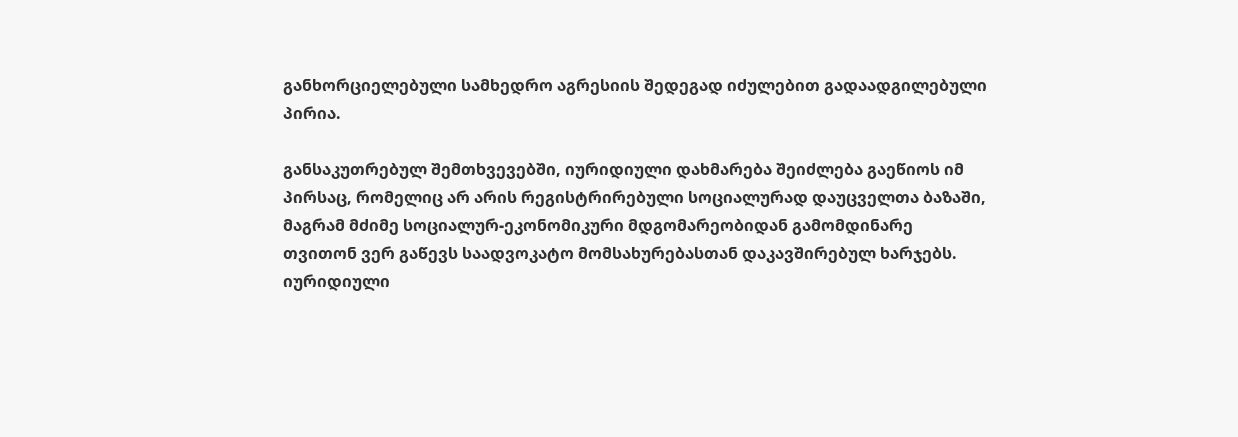განხორციელებული სამხედრო აგრესიის შედეგად იძულებით გადაადგილებული პირია.

განსაკუთრებულ შემთხვევებში, იურიდიული დახმარება შეიძლება გაეწიოს იმ პირსაც, რომელიც არ არის რეგისტრირებული სოციალურად დაუცველთა ბაზაში, მაგრამ მძიმე სოციალურ-ეკონომიკური მდგომარეობიდან გამომდინარე თვითონ ვერ გაწევს საადვოკატო მომსახურებასთან დაკავშირებულ ხარჯებს. იურიდიული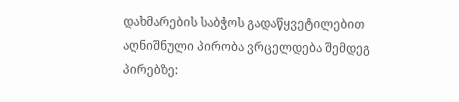დახმარების საბჭოს გადაწყვეტილებით აღნიშნული პირობა ვრცელდება შემდეგ პირებზე: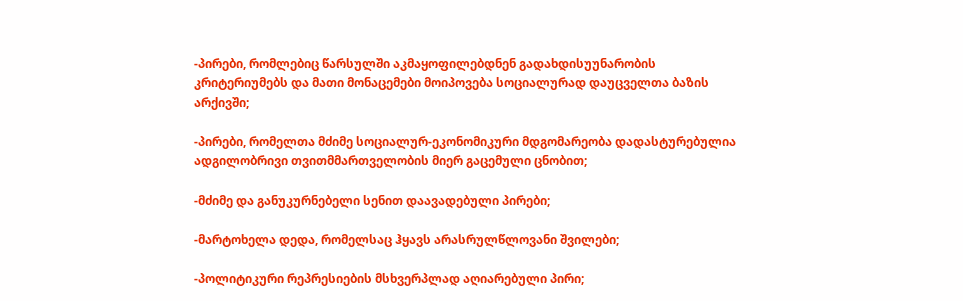-პირები, რომლებიც წარსულში აკმაყოფილებდნენ გადახდისუუნარობის კრიტერიუმებს და მათი მონაცემები მოიპოვება სოციალურად დაუცველთა ბაზის არქივში;

-პირები, რომელთა მძიმე სოციალურ-ეკონომიკური მდგომარეობა დადასტურებულია ადგილობრივი თვითმმართველობის მიერ გაცემული ცნობით;

-მძიმე და განუკურნებელი სენით დაავადებული პირები;

-მარტოხელა დედა, რომელსაც ჰყავს არასრულწლოვანი შვილები;

-პოლიტიკური რეპრესიების მსხვერპლად აღიარებული პირი;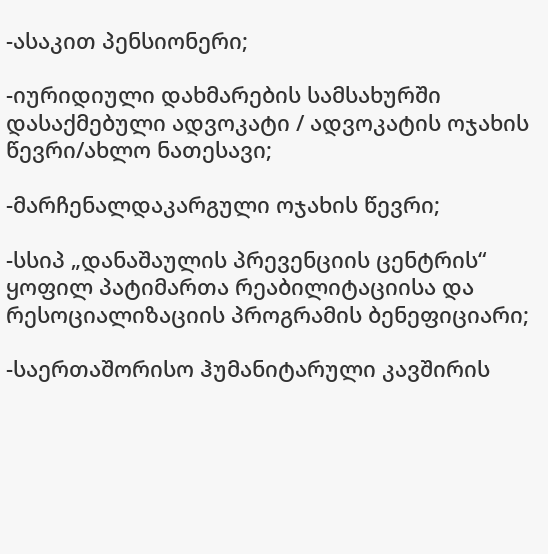-ასაკით პენსიონერი;

-იურიდიული დახმარების სამსახურში დასაქმებული ადვოკატი / ადვოკატის ოჯახის წევრი/ახლო ნათესავი;

-მარჩენალდაკარგული ოჯახის წევრი;

-სსიპ „დანაშაულის პრევენციის ცენტრის“ ყოფილ პატიმართა რეაბილიტაციისა და რესოციალიზაციის პროგრამის ბენეფიციარი;

-საერთაშორისო ჰუმანიტარული კავშირის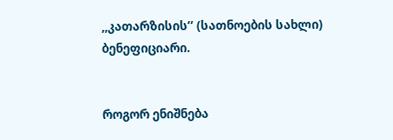,,კათარზისის’’ (სათნოების სახლი) ბენეფიციარი.


როგორ ენიშნება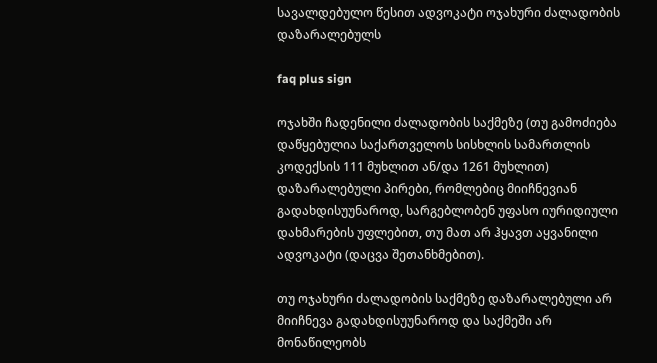სავალდებულო წესით ადვოკატი ოჯახური ძალადობის დაზარალებულს

faq plus sign

ოჯახში ჩადენილი ძალადობის საქმეზე (თუ გამოძიება დაწყებულია საქართველოს სისხლის სამართლის კოდექსის 111 მუხლით ან/და 1261 მუხლით)  დაზარალებული პირები, რომლებიც მიიჩნევიან გადახდისუუნაროდ, სარგებლობენ უფასო იურიდიული დახმარების უფლებით, თუ მათ არ ჰყავთ აყვანილი ადვოკატი (დაცვა შეთანხმებით).

თუ ოჯახური ძალადობის საქმეზე დაზარალებული არ მიიჩნევა გადახდისუუნაროდ და საქმეში არ მონაწილეობს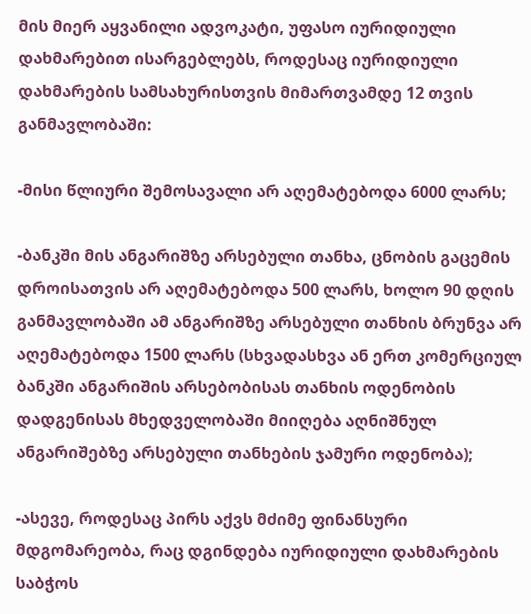მის მიერ აყვანილი ადვოკატი, უფასო იურიდიული დახმარებით ისარგებლებს, როდესაც იურიდიული დახმარების სამსახურისთვის მიმართვამდე 12 თვის განმავლობაში:

-მისი წლიური შემოსავალი არ აღემატებოდა 6000 ლარს;

-ბანკში მის ანგარიშზე არსებული თანხა, ცნობის გაცემის დროისათვის არ აღემატებოდა 500 ლარს, ხოლო 90 დღის განმავლობაში ამ ანგარიშზე არსებული თანხის ბრუნვა არ აღემატებოდა 1500 ლარს (სხვადასხვა ან ერთ კომერციულ ბანკში ანგარიშის არსებობისას თანხის ოდენობის დადგენისას მხედველობაში მიიღება აღნიშნულ ანგარიშებზე არსებული თანხების ჯამური ოდენობა);

-ასევე, როდესაც პირს აქვს მძიმე ფინანსური მდგომარეობა, რაც დგინდება იურიდიული დახმარების საბჭოს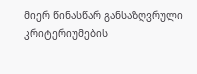მიერ წინასწარ განსაზღვრული კრიტერიუმების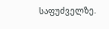საფუძველზე.